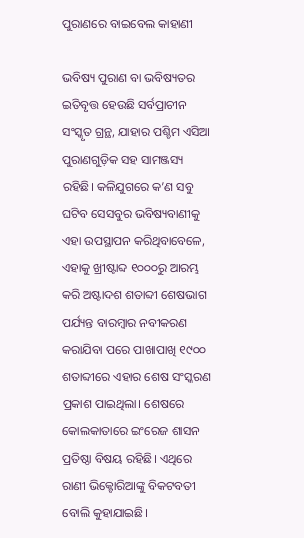ପୁରାଣରେ ବାଇବେଲ କାହାଣୀ

ଭବିଷ୍ୟ ପୁରାଣ ବା ଭବିଷ୍ୟତର ଇତିବୃତ୍ତ ହେଉଛି ସର୍ବପ୍ରାଚୀନ ସଂସ୍କୃତ ଗ୍ରନ୍ଥ, ଯାହାର ପଶ୍ଚିମ ଏସିଆ ପୁରାଣଗୁଡ଼ିକ ସହ ସାମଞ୍ଜସ୍ୟ ରହିଛି। କଳିଯୁଗରେ କ’ଣ ସବୁ ଘଟିବ ସେସବୁର ଭବିଷ୍ୟବାଣୀକୁ ଏହା ଉପସ୍ଥାପନ କରିଥିବାବେଳେ, ଏହାକୁ ଖ୍ରୀଷ୍ଟାବ୍ଦ ୧୦୦୦ରୁ ଆରମ୍ଭ କରି ଅଷ୍ଟାଦଶ ଶତାବ୍ଦୀ ଶେଷଭାଗ ପର୍ଯ୍ୟନ୍ତ ବାରମ୍ବାର ନବୀକରଣ କରାଯିବା ପରେ ପାଖାପାଖି ୧୯୦୦ ଶତାବ୍ଦୀରେ ଏହାର ଶେଷ ସଂସ୍କରଣ ପ୍ରକାଶ ପାଇଥିଲା। ଶେଷରେ କୋଲକାତାରେ ଇଂରେଜ ଶାସନ ପ୍ରତିଷ୍ଠା ବିଷୟ ରହିଛି। ଏଥିରେ ରାଣୀ ଭିକ୍ଟୋରିଆଙ୍କୁ ବିକଟବତୀ ବୋଲି କୁହାଯାଇଛି।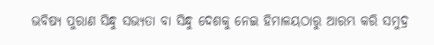ଭବିଷ୍ୟ ପୁରାଣ ସିନ୍ଧୁ ସଭ୍ୟତା ବା ସିନ୍ଧୁ ଦେଶକୁ ନେଇ ହିମାଳୟଠାରୁ ଆରମ୍ଭ କରି ସମୁଦ୍ର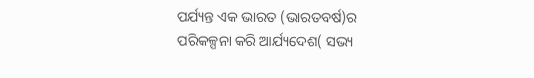ପର୍ଯ୍ୟନ୍ତ ଏକ ଭାରତ (ଭାରତବର୍ଷ)ର ପରିକଳ୍ପନା କରି ଆର୍ଯ୍ୟଦେଶ( ସଭ୍ୟ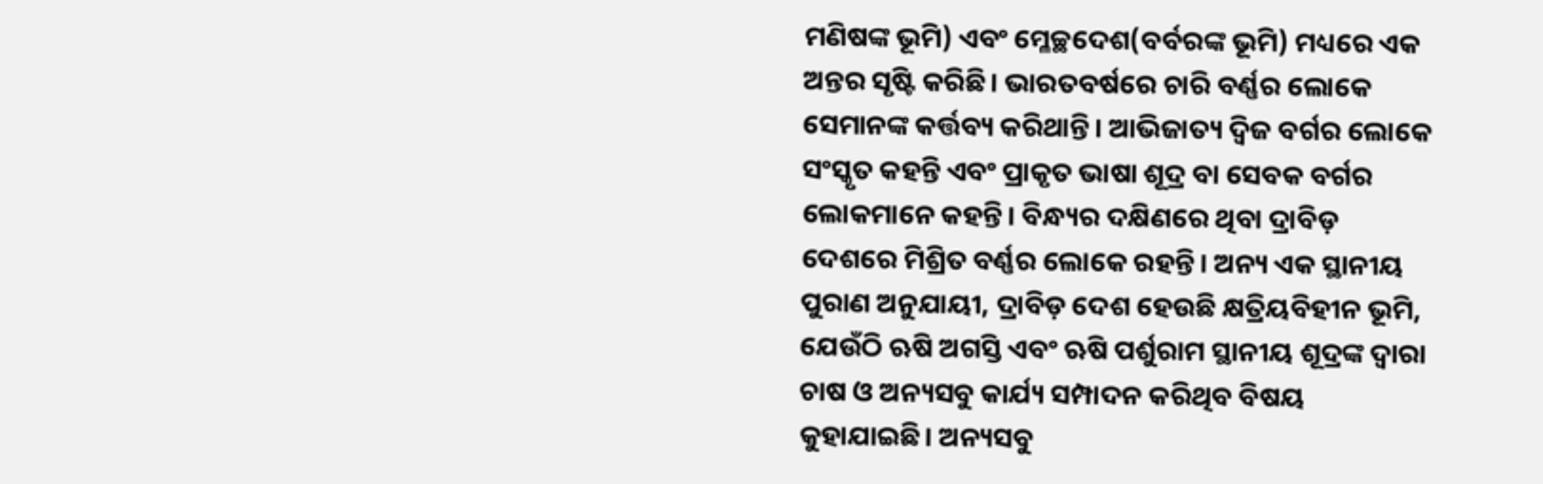ମଣିଷଙ୍କ ଭୂମି) ଏବଂ ମ୍ଳେଚ୍ଛଦେଶ(ବର୍ବରଙ୍କ ଭୂମି) ମଧ୍ୟରେ ଏକ ଅନ୍ତର ସୃଷ୍ଟି କରିଛି। ଭାରତବର୍ଷରେ ଚାରି ବର୍ଣ୍ଣର ଲୋକେ ସେମାନଙ୍କ କର୍ତ୍ତବ୍ୟ କରିଥାନ୍ତି। ଆଭିଜାତ୍ୟ ଦ୍ୱିଜ ବର୍ଗର ଲୋକେ ସଂସ୍କୃତ କହନ୍ତି ଏବଂ ପ୍ରାକୃତ ଭାଷା ଶୂଦ୍ର ବା ସେବକ ବର୍ଗର ଲୋକମାନେ କହନ୍ତି। ବିନ୍ଧ୍ୟର ଦକ୍ଷିଣରେ ଥିବା ଦ୍ରାବିଡ଼ ଦେଶରେ ମିଶ୍ରିତ ବର୍ଣ୍ଣର ଲୋକେ ରହନ୍ତି। ଅନ୍ୟ ଏକ ସ୍ଥାନୀୟ ପୁରାଣ ଅନୁଯାୟୀ, ଦ୍ରାବିଡ଼ ଦେଶ ହେଉଛି କ୍ଷତ୍ରିୟବିହୀନ ଭୂମି, ଯେଉଁଠି ଋଷି ଅଗସ୍ତି ଏବଂ ଋଷି ପର୍ଶୁରାମ ସ୍ଥାନୀୟ ଶୂଦ୍ରଙ୍କ ଦ୍ୱାରା ଚାଷ ଓ ଅନ୍ୟସବୁ କାର୍ଯ୍ୟ ସମ୍ପାଦନ କରିଥିବ ବିଷୟ କୁହାଯାଇଛି। ଅନ୍ୟସବୁ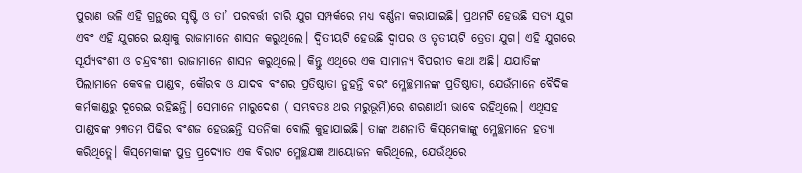ପୁରାଣ ଭଳି ଏହି ଗ୍ରନ୍ଥରେ ସୃଷ୍ଟି ଓ ତା’ ପରବର୍ତ୍ତୀ ଚାରି ଯୁଗ ସମ୍ପର୍କରେ ମଧ୍ୟ ବର୍ଣ୍ଣନା କରାଯାଇଛି। ପ୍ରଥମଟି ହେଉଛି ସତ୍ୟ ଯୁଗ ଏବଂ ଏହି ଯୁଗରେ ଇକ୍ଷ୍ବାକୁ ରାଜାମାନେ ଶାସନ କରୁଥିଲେ। ଦ୍ୱିତୀୟଟି ହେଉଛି ଦ୍ୱାପର ଓ ତୃତୀୟଟି ତ୍ରେତା ଯୁଗ। ଏହି ଯୁଗରେ ସୂର୍ଯ୍ୟବଂଶୀ ଓ ଚନ୍ଦ୍ରବଂଶୀ ରାଜାମାନେ ଶାସନ କରୁଥିଲେ। କିନ୍ତୁ ଏଥିରେ ଏକ ସାମାନ୍ୟ ବିପରୀତ କଥା ଅଛି। ଯଯାତିଙ୍କ ପିଲାମାନେ କେବଳ ପାଣ୍ଡବ, କୌରବ ଓ ଯାଦବ ବଂଶର ପ୍ରତିଷ୍ଠାତା ନୁହନ୍ତି ବରଂ ମ୍ଳେଚ୍ଛମାନଙ୍କ ପ୍ରତିଷ୍ଠାତା, ଯେଉଁମାନେ ବୈଦିକ କର୍ମକାଣ୍ଡରୁ ଦୂରେଇ ରହିଛନ୍ତି। ସେମାନେ ମାରୁଦେଶ ( ସମ୍ଭବତଃ ଥର ମରୁଭୂମି)ରେ ଶରଣାର୍ଥୀ ଭାବେ ରହିଥିଲେ। ଏଥିସହ ପାଣ୍ଡବଙ୍କ ୨୩ତମ ପିଢିର ବଂଶଜ ହେଉଛନ୍ତି ସତନିକା ବୋଲି କୁହାଯାଇଛି। ତାଙ୍କ ଅଣନାତି କିସ୍‌ମେକାଙ୍କୁ ମ୍ଳେଚ୍ଛମାନେ ହତ୍ୟା କରିଥିତ୍ଲେ। କିସ୍‌ମେକାଙ୍କ ପୁତ୍ର ପ୍ର୍ରଦ୍ୟୋତ ଏକ ବିରାଟ ମ୍ଳେଚ୍ଛଯଜ୍ଞ ଆୟୋଜନ କରିଥିଲେ, ଯେଉଁଥିରେ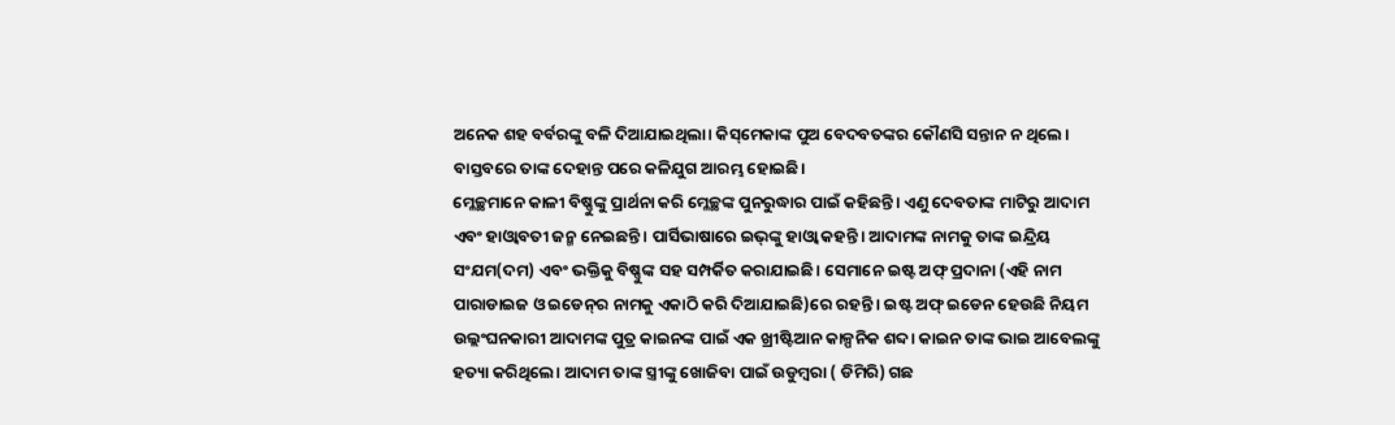ଅନେକ ଶହ ବର୍ବରଙ୍କୁ ବଳି ଦିଆଯାଇଥିଲା। କିସ୍‌ମେକାଙ୍କ ପୁଅ ବେଦବତଙ୍କର କୌଣସି ସନ୍ତାନ ନ ଥିଲେ । ବାସ୍ତବରେ ତାଙ୍କ ଦେହାନ୍ତ ପରେ କଳିଯୁଗ ଆରମ୍ଭ ହୋଇଛି।
ମ୍ଳେଚ୍ଛମାନେ କାଳୀ ବିଷ୍ଣୁଙ୍କୁ ପ୍ରାର୍ଥନା କରି ମ୍ଳେଚ୍ଛଙ୍କ ପୁନରୁଦ୍ଧାର ପାଇଁ କହିଛନ୍ତି। ଏଣୁ ଦେବତାଙ୍କ ମାଟିରୁ ଆଦାମ ଏବଂ ହାଓ୍ବାବତୀ ଜନ୍ମ ନେଇଛନ୍ତି। ପାର୍ସିଭାଷାରେ ଇଭ୍‌ଙ୍କୁ ହାଓ୍ବା କହନ୍ତି। ଆଦାମଙ୍କ ନାମକୁ ତାଙ୍କ ଇନ୍ଦ୍ରିୟ ସଂଯମ(ଦମ) ଏବଂ ଭକ୍ତିକୁ ବିଷ୍ଣୁଙ୍କ ସହ ସମ୍ପର୍କିତ କରାଯାଇଛି। ସେମାନେ ଇଷ୍ଟ ଅଫ୍‌ ପ୍ରଦାନା (ଏହି ନାମ ପାରାଡାଇଜ ଓ ଇଡେନ୍‌ର ନାମକୁ ଏକାଠି କରି ଦିଆଯାଇଛି)ରେ ରହନ୍ତି। ଇଷ୍ଟ ଅଫ୍‌ ଇଡେନ ହେଉଛି ନିୟମ ଉଲ୍ଲଂଘନକାରୀ ଆଦାମଙ୍କ ପୁତ୍ର କାଇନଙ୍କ ପାଇଁ ଏକ ଖ୍ରୀଷ୍ଟିଆନ କାଳ୍ପନିକ ଶବ୍ଦ। କାଇନ ତାଙ୍କ ଭାଇ ଆବେଲଙ୍କୁ ହତ୍ୟା କରିଥିଲେ। ଆଦାମ ତାଙ୍କ ସ୍ତ୍ରୀଙ୍କୁ ଖୋଜିବା ପାଇଁ ଉଡୁମ୍ବରା ( ଡିମିରି) ଗଛ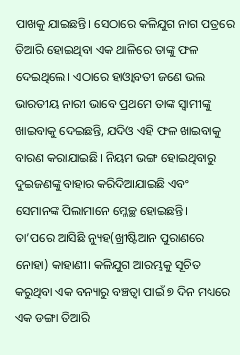ପାଖକୁ ଯାଇଛନ୍ତି। ସେଠାରେ କଳିଯୁଗ ନାଗ ପତ୍ରରେ ତିଆରି ହୋଇଥିବା ଏକ ଥାଳିରେ ତାଙ୍କୁ ଫଳ ଦେଇଥିଲେ। ଏଠାରେ ହାଓ୍ବାବତୀ ଜଣେ ଭଲ ଭାରତୀୟ ନାରୀ ଭାବେ ପ୍ରଥମେ ତାଙ୍କ ସ୍ବାମୀଙ୍କୁ ଖାଇବାକୁ ଦେଇଛନ୍ତି, ଯଦିଓ ଏହି ଫଳ ଖାଇବାକୁ ବାରଣ କରାଯାଇଛି। ନିୟମ ଭଙ୍ଗ ହୋଇଥିବାରୁ ଦୁଇଜଣଙ୍କୁ ବାହାର କରିଦିଆଯାଇଛି ଏବଂ ସେମାନଙ୍କ ପିଲାମାନେ ମ୍ଳେଚ୍ଛ ହୋଇଛନ୍ତି।
ତା’ପରେ ଆସିଛି ନ୍ୟୁହ(ଖ୍ରୀଷ୍ଟିଆନ ପୁରାଣରେ ନୋହା) କାହାଣୀ। କଳିଯୁଗ ଆରମ୍ଭକୁ ସୂଚିତ କରୁଥିବା ଏକ ବନ୍ୟାରୁ ବଞ୍ଚତ୍ବା ପାଇଁ ୭ ଦିନ ମଧ୍ୟରେ ଏକ ଡଙ୍ଗା ତିଆରି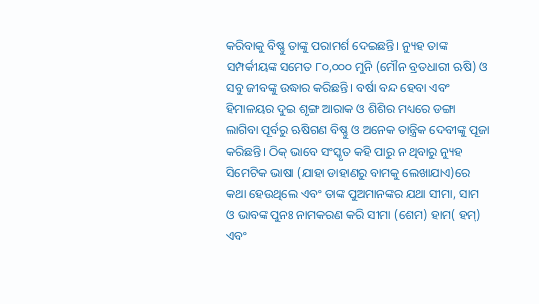କରିବାକୁ ବିଷ୍ଣୁ ତାଙ୍କୁ ପରାମର୍ଶ ଦେଇଛନ୍ତି। ନ୍ୟୁହ ତାଙ୍କ ସମ୍ପର୍କୀୟଙ୍କ ସମେତ ୮୦,୦୦୦ ମୁନି (ମୌନ ବ୍ରତଧାରୀ ଋଷି) ଓ ସବୁ ଜୀବଙ୍କୁ ଉଦ୍ଧାର କରିଛନ୍ତି। ବର୍ଷା ବନ୍ଦ ହେବା ଏବଂ ହିମାଳୟର ଦୁଇ ଶୃଙ୍ଗ ଆରାକ ଓ ଶିଶିର ମଧ୍ୟରେ ଡଙ୍ଗା ଲାଗିବା ପୂର୍ବରୁ ଋଷିଗଣ ବିଷ୍ଣୁ ଓ ଅନେକ ତାନ୍ତ୍ରିକ ଦେବୀଙ୍କୁ ପୂଜା କରିଛନ୍ତି। ଠିକ୍‌ ଭାବେ ସଂସ୍କୃତ କହି ପାରୁ ନ ଥିବାରୁ ନ୍ୟୁହ ସିମେଟିକ ଭାଷା (ଯାହା ଡାହାଣରୁ ବାମକୁ ଲେଖାଯାଏ)ରେ କଥା ହେଉଥିଲେ ଏବଂ ତାଙ୍କ ପୁଅମାନଙ୍କର ଯଥା ସୀମା, ସାମ ଓ ଭାବଙ୍କ ପୁନଃ ନାମକରଣ କରି ସୀମା (ଶେମ) ହାମ( ହମ୍‌) ଏବଂ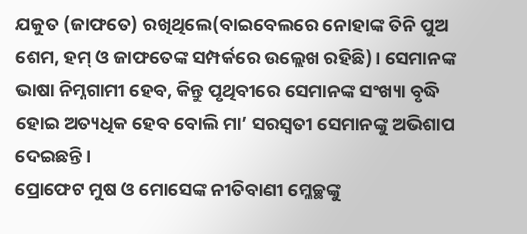ଯକୁତ (ଜାଫତେ) ରଖିଥିଲେ(ବାଇବେଲରେ ନୋହାଙ୍କ ତିନି ପୁଅ ଶେମ, ହମ୍‌ ଓ ଜାଫତେଙ୍କ ସମ୍ପର୍କରେ ଉଲ୍ଲେଖ ରହିଛି)। ସେମାନଙ୍କ ଭାଷା ନିମ୍ନଗାମୀ ହେବ, କିନ୍ତୁ ପୃଥିବୀରେ ସେମାନଙ୍କ ସଂଖ୍ୟା ବୃଦ୍ଧି ହୋଇ ଅତ୍ୟଧିକ ହେବ ବୋଲି ମା’ ସରସ୍ବତୀ ସେମାନଙ୍କୁ ଅଭିଶାପ ଦେଇଛନ୍ତି।
ପ୍ରୋଫେଟ ମୁଷ ଓ ମୋସେଙ୍କ ନୀତିବାଣୀ ମ୍ଳେଚ୍ଛଙ୍କୁ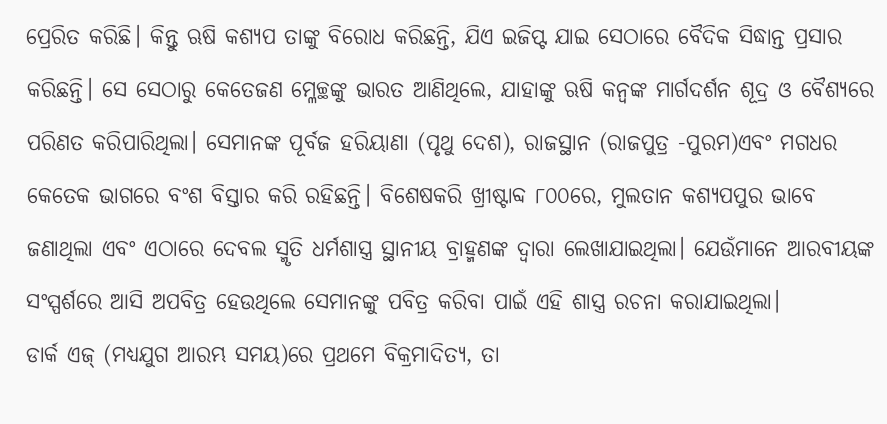ପ୍ରେରିତ କରିଛି। କିନ୍ତୁ ଋଷି କଶ୍ୟପ ତାଙ୍କୁ ବିରୋଧ କରିଛନ୍ତି, ଯିଏ ଇଜିପ୍ଟ ଯାଇ ସେଠାରେ ବୈଦିକ ସିଦ୍ଧାନ୍ତ ପ୍ରସାର କରିଛନ୍ତି। ସେ ସେଠାରୁ କେତେଜଣ ମ୍ଳେଚ୍ଛଙ୍କୁ ଭାରତ ଆଣିଥିଲେ, ଯାହାଙ୍କୁ ଋଷି କନ୍ବଙ୍କ ମାର୍ଗଦର୍ଶନ ଶୂଦ୍ର ଓ ବୈଶ୍ୟରେ ପରିଣତ କରିପାରିଥିଲା। ସେମାନଙ୍କ ପୂର୍ବଜ ହରିୟାଣା (ପୃଥୁ ଦେଶ), ରାଜସ୍ଥାନ (ରାଜପୁତ୍ର -ପୁରମ)ଏବଂ ମଗଧର କେତେକ ଭାଗରେ ବଂଶ ବିସ୍ତାର କରି ରହିଛନ୍ତି। ବିଶେଷକରି ଖ୍ରୀଷ୍ଟାବ୍ଦ ୮୦୦ରେ, ମୁଲତାନ କଶ୍ୟପପୁର ଭାବେ ଜଣାଥିଲା ଏବଂ ଏଠାରେ ଦେବଲ ସ୍ମୃତି ଧର୍ମଶାସ୍ତ୍ର ସ୍ଥାନୀୟ ବ୍ରାହ୍ମଣଙ୍କ ଦ୍ୱାରା ଲେଖାଯାଇଥିଲା। ଯେଉଁମାନେ ଆରବୀୟଙ୍କ ସଂସ୍ପର୍ଶରେ ଆସି ଅପବିତ୍ର ହେଉଥିଲେ ସେମାନଙ୍କୁ ପବିତ୍ର କରିବା ପାଇଁ ଏହି ଶାସ୍ତ୍ର ରଚନା କରାଯାଇଥିଲା।
ଡାର୍କ ଏଜ୍‌ (ମଧ୍ୟଯୁଗ ଆରମ୍ଭ ସମୟ)ରେ ପ୍ରଥମେ ବିକ୍ରମାଦିତ୍ୟ, ତା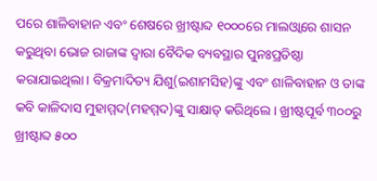ପରେ ଶାଳିବାହାନ ଏବଂ ଶେଷରେ ଖ୍ରୀଷ୍ଟାବ୍ଦ ୧୦୦୦ରେ ମାଲଓ୍ବାରେ ଶାସନ କରୁଥିବା ଭୋଜ ରାଜାଙ୍କ ଦ୍ୱାରା ବୈଦିକ ବ୍ୟବସ୍ଥାର ପୁନଃପ୍ରତିଷ୍ଠା କରାଯାଇଥିଲା। ବିକ୍ରମାଦିତ୍ୟ ଯିଶୁ(ଇଶାମସିହ)ଙ୍କୁ ଏବଂ ଶାଳିବାହାନ ଓ ତାଙ୍କ କବି କାଳିଦାସ ମୁହାମ୍ମଦ(ମହମ୍ମଦ)ଙ୍କୁ ସାକ୍ଷାତ୍‌ କରିଥିଲେ। ଖ୍ରୀଷ୍ଟପୂର୍ବ ୩୦୦ରୁ ଖ୍ରୀଷ୍ଟାବ୍ଦ ୫୦୦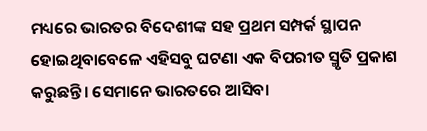ମଧ୍ୟରେ ଭାରତର ବିଦେଶୀଙ୍କ ସହ ପ୍ରଥମ ସମ୍ପର୍କ ସ୍ଥାପନ ହୋଇଥିବାବେଳେ ଏହିସବୁ ଘଟଣା ଏକ ବିପରୀତ ସ୍ମୃତି ପ୍ରକାଶ କରୁଛନ୍ତି। ସେମାନେ ଭାରତରେ ଆସିବା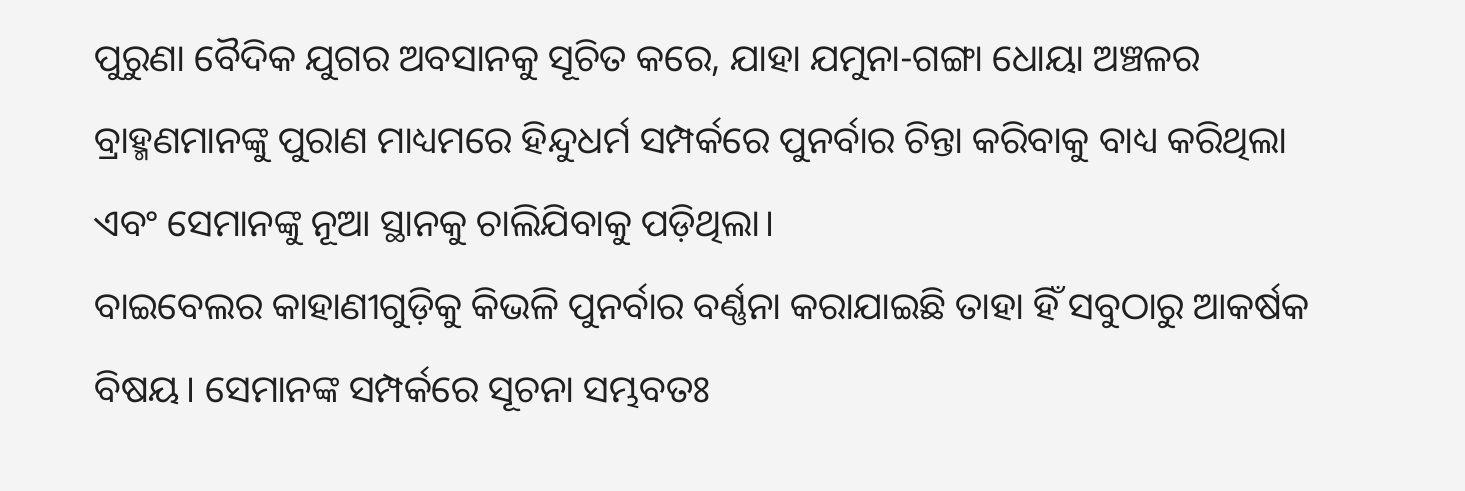ପୁରୁଣା ବୈଦିକ ଯୁଗର ଅବସାନକୁ ସୂଚିତ କରେ, ଯାହା ଯମୁନା-ଗଙ୍ଗା ଧୋୟା ଅଞ୍ଚଳର ବ୍ରାହ୍ମଣମାନଙ୍କୁ ପୁରାଣ ମାଧ୍ୟମରେ ହିନ୍ଦୁଧର୍ମ ସମ୍ପର୍କରେ ପୁନର୍ବାର ଚିନ୍ତା କରିବାକୁ ବାଧ୍ୟ କରିଥିଲା ଏବଂ ସେମାନଙ୍କୁ ନୂଆ ସ୍ଥାନକୁ ଚାଲିଯିବାକୁ ପଡ଼ିଥିଲା।
ବାଇବେଲର କାହାଣୀଗୁଡ଼ିକୁ କିଭଳି ପୁନର୍ବାର ବର୍ଣ୍ଣନା କରାଯାଇଛି ତାହା ହିଁ ସବୁଠାରୁ ଆକର୍ଷକ ବିଷୟ। ସେମାନଙ୍କ ସମ୍ପର୍କରେ ସୂଚନା ସମ୍ଭବତଃ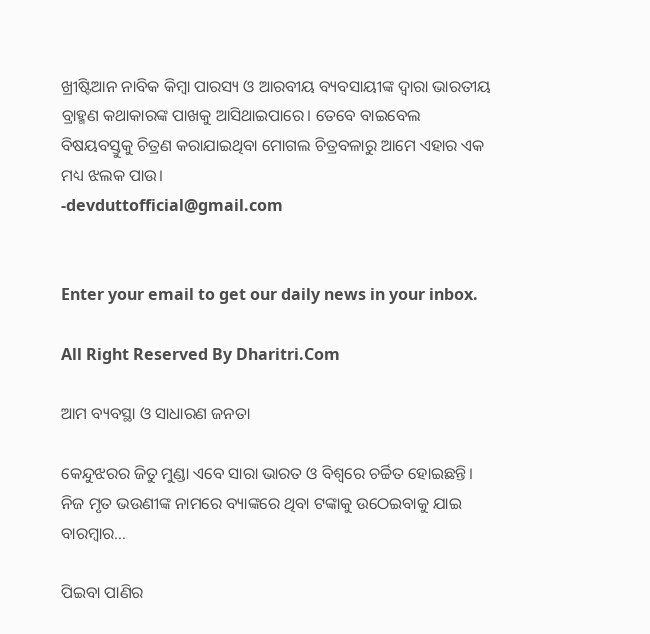ଖ୍ରୀଷ୍ଟିଆନ ନାବିକ କିମ୍ବା ପାରସ୍ୟ ଓ ଆରବୀୟ ବ୍ୟବସାୟୀଙ୍କ ଦ୍ୱାରା ଭାରତୀୟ ବ୍ରାହ୍ମଣ କଥାକାରଙ୍କ ପାଖକୁ ଆସିଥାଇପାରେ। ତେବେ ବାଇବେଲ ବିଷୟବସ୍ତୁକୁ ଚିତ୍ରଣ କରାଯାଇଥିବା ମୋଗଲ ଚିତ୍ରବଳାରୁ ଆମେ ଏହାର ଏକ ମଧ୍ୟ ଝଲକ ପାଉ।
-devduttofficial@gmail.com


Enter your email to get our daily news in your inbox.

All Right Reserved By Dharitri.Com

ଆମ ବ୍ୟବସ୍ଥା ଓ ସାଧାରଣ ଜନତା

କେନ୍ଦୁଝରର ଜିତୁ ମୁଣ୍ଡା ଏବେ ସାରା ଭାରତ ଓ ବିଶ୍ୱରେ ଚର୍ଚ୍ଚିତ ହୋଇଛନ୍ତି। ନିଜ ମୃତ ଭଉଣୀଙ୍କ ନାମରେ ବ୍ୟାଙ୍କରେ ଥିବା ଟଙ୍କାକୁ ଉଠେଇବାକୁ ଯାଇ ବାରମ୍ବାର…

ପିଇବା ପାଣିର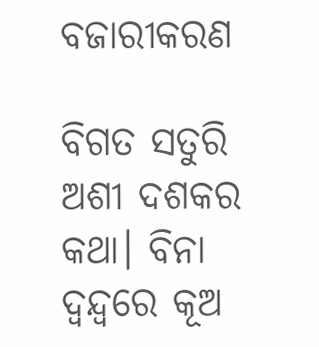ବଜାରୀକରଣ

ବିଗତ ସତୁରି ଅଶୀ ଦଶକର କଥା। ବିନା ଦ୍ୱନ୍ଦ୍ୱରେ କୂଅ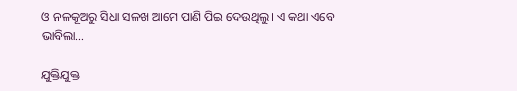ଓ ନଳକୂଅରୁ ସିଧା ସଳଖ ଆମେ ପାଣି ପିଇ ଦେଉଥିଲୁ। ଏ କଥା ଏବେ ଭାବିଲା…

ଯୁକ୍ତିଯୁକ୍ତ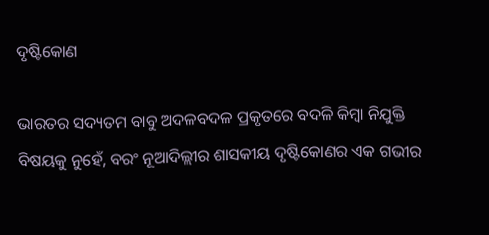ଦୃଷ୍ଟିକୋଣ

ଭାରତର ସଦ୍ୟତମ ବାବୁ ଅଦଳବଦଳ ପ୍ରକୃତରେ ବଦଳି କିମ୍ବା ନିଯୁକ୍ତି ବିଷୟକୁ ନୁହେଁ, ବରଂ ନୂଆଦିଲ୍ଲୀର ଶାସକୀୟ ଦୃଷ୍ଟିକୋଣର ଏକ ଗଭୀର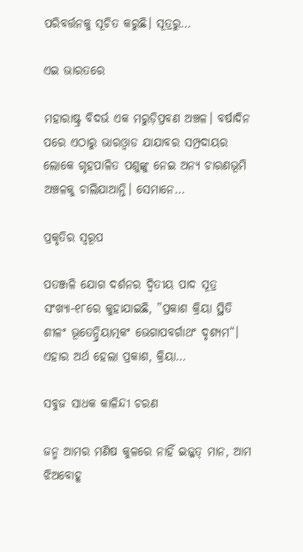ପରିବର୍ତ୍ତନକୁ ସୂଚିତ କରୁଛି। ସୂତ୍ରରୁ…

ଏଇ ଭାରତରେ

ମହାରାଷ୍ଟ୍ର ବିଦର୍ଭ ଏକ ମରୁଡ଼ିପ୍ରବଣ ଅଞ୍ଚଳ। ବର୍ଷାଦିନ ପରେ ଏଠାରୁ ଭାରଓ୍ବାଡ ଯାଯାବର ସମ୍ପ୍ରଦାୟର ଲୋକେ ଗୃହପାଳିତ ପଶୁଙ୍କୁ ନେଇ ଅନ୍ୟ ଚାରଣଭୂମି ଅଞ୍ଚଳକୁ ଚାଲିଯାଆନ୍ତି। ସେମାନେ…

ପ୍ରକୃତିର ସ୍ବରୂପ

ପତଞ୍ଜଳି ଯୋଗ ଦର୍ଶନର ଦ୍ୱିତୀୟ ପାଦ ସୂତ୍ର ସଂଖ୍ୟା-୧୮ରେ କୁହାଯାଇଛି, ”ପ୍ରକାଶ କ୍ରିୟା ସ୍ଥିତି ଶୀଳଂ ଭୂତେନ୍ଦ୍ରିୟାତ୍ମକଂ ଭେଗାପବର୍ଗାଥଂ ଦୃଶ୍ୟମ“। ଏହାର ଅର୍ଥ ହେଲା ପ୍ରକାଶ, କ୍ରିୟା…

ସବୁଜ ସାଧକ କାଳିନ୍ଦୀ ଚରଣ

ଜନ୍ମ ଆମର ମଣିଷ କୁଳରେ ନାହିଁ ଇଜ୍ଜତ୍‌ ମାନ, ଆମ ଝିଅବୋହୂ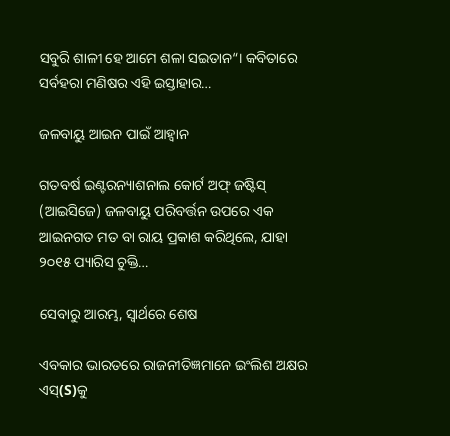ସବୁରି ଶାଳୀ ହେ ଆମେ ଶଳା ସଇତାନ“। କବିତାରେ ସର୍ବହରା ମଣିଷର ଏହି ଇସ୍ତାହାର…

ଜଳବାୟୁ ଆଇନ ପାଇଁ ଆହ୍ବାନ

ଗତବର୍ଷ ଇଣ୍ଟରନ୍ୟାଶନାଲ କୋର୍ଟ ଅଫ୍‌ ଜଷ୍ଟିସ୍‌ (ଆଇସିଜେ) ଜଳବାୟୁ ପରିବର୍ତ୍ତନ ଉପରେ ଏକ ଆଇନଗତ ମତ ବା ରାୟ ପ୍ରକାଶ କରିଥିଲେ, ଯାହା ୨୦୧୫ ପ୍ୟାରିସ ଚୁକ୍ତି…

ସେବାରୁ ଆରମ୍ଭ, ସ୍ୱାର୍ଥରେ ଶେଷ

ଏବକାର ଭାରତରେ ରାଜନୀତିଜ୍ଞମାନେ ଇଂଲିଶ ଅକ୍ଷର ଏସ୍‌(S)କୁ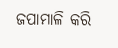ଜପାମାଳି କରି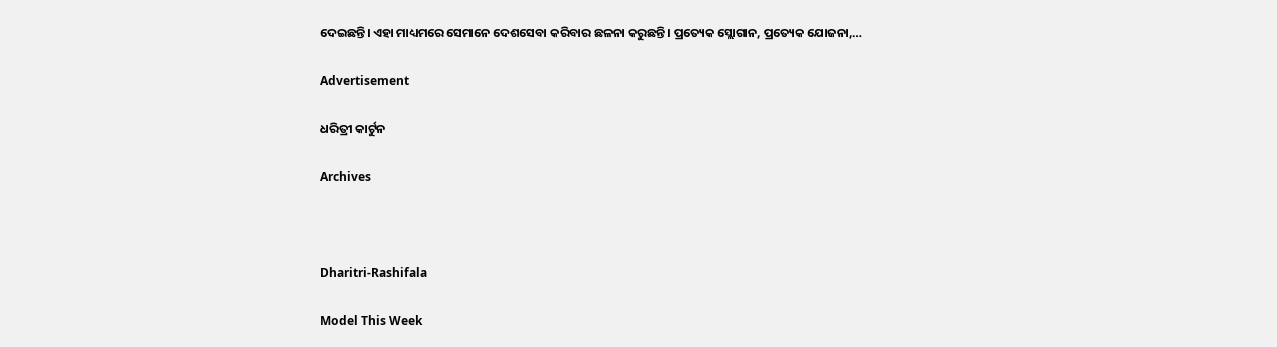ଦେଇଛନ୍ତି। ଏହା ମାଧ୍ୟମରେ ସେମାନେ ଦେଶସେବା କରିବାର ଛଳନା କରୁଛନ୍ତି। ପ୍ରତ୍ୟେକ ସ୍ଲୋଗାନ, ପ୍ରତ୍ୟେକ ଯୋଜନା,…

Advertisement

ଧରିତ୍ରୀ କାର୍ଟୁନ

Archives



Dharitri-Rashifala

Model This Week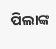ପିଲାଙ୍କ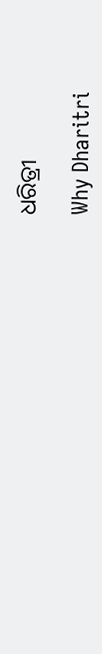ଧରିତ୍ରୀ

Why Dharitri